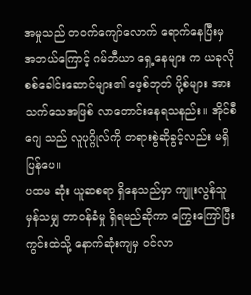အမှုသည် တဝက်ကျော်လောက် ရောက်နေပြီးမှ အဘယ်ကြောင့် ဂမ်ဘီယာ ရှေ့နေများ က ယခုလို စစ်ခေါင်းဆောင်များ၏ ဖေ့စ်ဘုတ် ပို့စ်များ အား သက်သေအဖြစ် လာတောင်းနေရသနည်း။ အိုင်စီဂျေ သည် လူပုဂ္ဂိုလ်ကို တရားစွဲဆိုခွင့်လည်း မရှိပြန်ပေ။
ပထမ ဆုံး ယူဆစရာ ရှိနေသည်မှာ ကျူးလွန်သူမှန်သမျှ တာဝန်ခံမှု ရှိရမည်ဆိုကာ ကြွေးကြော်ပြီး ကွင်းထဲသို့ နောက်ဆုံးကျမှ ဝင်လာ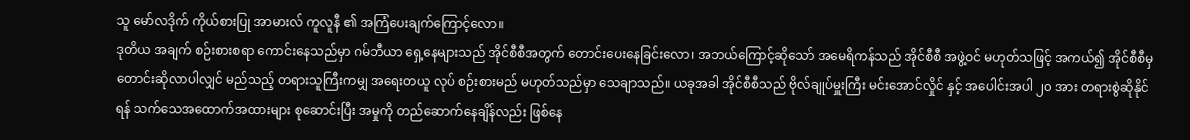သူ မော်လဒိုက် ကိုယ်စားပြု အာမားလ် ကူလူနီ ၏ အကြံပေးချက်ကြောင့်လော။
ဒုတိယ အချက် စဉ်းစားစရာ ကောင်းနေသည်မှာ ဂမ်ဘီယာ ရှေ့နေများသည် အိုင်စီစီအတွက် တောင်းပေးနေခြင်းလော၊ အဘယ်ကြောင့်ဆိုသော် အမေရိကန်သည် အိုင်စီစီ အဖွဲ့ဝင် မဟုတ်သဖြင့် အကယ်၍ အိုင်စီစီမှ တောင်းဆိုလာပါလျှင် မည်သည့် တရားသူကြီးကမျှ အရေးတယူ လုပ် စဉ်းစားမည် မဟုတ်သည်မှာ သေချာသည်။ ယခုအခါ အိုင်စီစီသည် ဗိုလ်ချုပ်မှူးကြီး မင်းအောင်လှိုင် နှင့် အပေါင်းအပါ ၂၀ အား တရားစွဲဆိုနိုင်ရန် သက်သေအထောက်အထားများ စုဆောင်းပြီး အမှုကို တည်ဆောက်နေချိန်လည်း ဖြစ်နေ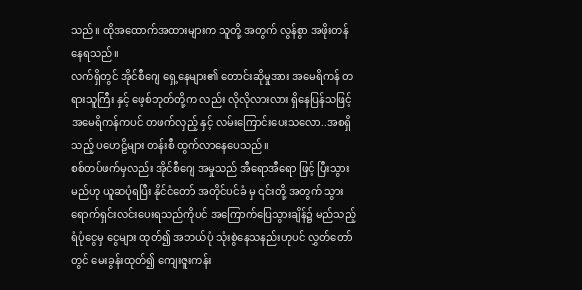သည်။ ထိုအထောက်အထားများက သူတို့ အတွက် လွန်စွာ အဖိုးတန်နေရသည်။
လက်ရှိတွင် အိုင်စီဂျေ ရှေ့နေများ၏ တောင်းဆိုမှုအား အမေရိကန် တရားသူကြီး နှင့် ဖေ့စ်ဘုတ်တို့က လည်း လိုလိုလားလား ရှိနေပြန်သဖြင့် အမေရိကန်ကပင် တဖက်လှည့် နှင့် လမ်းကြောင်းပေးသလော..အစရှိသည့် ပဟေဠိများ တန်းစီ ထွက်လာနေပေသည်။
စစ်တပ်ဖက်မှလည်း အိုင်စီဂျေ အမှုသည် အီရောအီရော ဖြင့် ပြီးသွားမည်ဟု ယူဆပုံရပြီး နိုင်ငံတော် အတိုင်ပင်ခံ မှ ၎င်းတို့ အတွက် သွားရောက်ရှင်းလင်းပေးရသည်ကိုပင် အကြောက်ပြေသွားချိန်၌ မည်သည့် ရံပုံငွေမှ ငွေများ ထုတ်၍ အဘယ်ပုံ သုံးစွဲနေသနည်းဟုပင် လွှတ်တော်တွင် မေးခွန်းထုတ်၍ ကျေးဇူးကန်း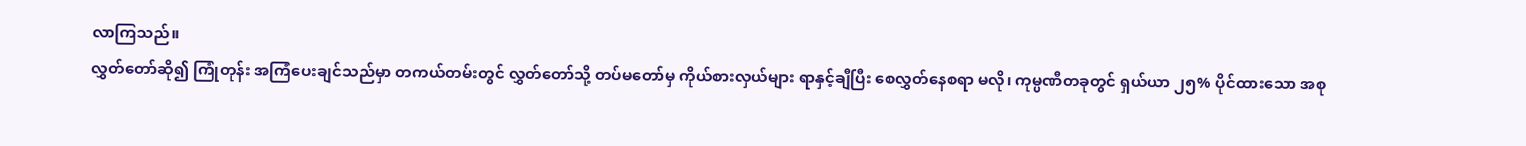လာကြသည်။
လွှတ်တော်ဆို၍ ကြုံတုန်း အကြံပေးချင်သည်မှာ တကယ်တမ်းတွင် လွှတ်တော်သို့ တပ်မတော်မှ ကိုယ်စားလှယ်များ ရာနှင့်ချီပြီး စေလွှတ်နေစရာ မလို၊ ကုမ္ပဏီတခုတွင် ရှယ်ယာ ၂၅% ပိုင်ထားသော အစု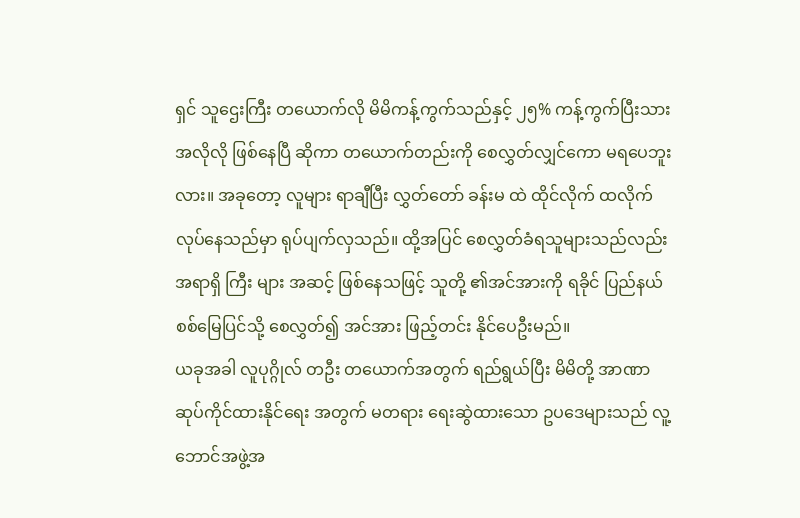ရှင် သူဌေးကြီး တယောက်လို မိမိကန့်ကွက်သည်နှင့် ၂၅% ကန့်ကွက်ပြီးသား အလိုလို ဖြစ်နေပြီ ဆိုကာ တယောက်တည်းကို စေလွှတ်လျှင်ကော မရပေဘူးလား။ အခုတော့ လူများ ရာချီပြီး လွှတ်တော် ခန်းမ ထဲ ထိုင်လိုက် ထလိုက် လုပ်နေသည်မှာ ရုပ်ပျက်လှသည်။ ထို့အပြင် စေလွှတ်ခံရသူများသည်လည်း အရာရှိ ကြီး များ အဆင့် ဖြစ်နေသဖြင့် သူတို့ ၏အင်အားကို ရခိုင် ပြည်နယ် စစ်မြေပြင်သို့ စေလွှတ်၍ အင်အား ဖြည့်တင်း နိုင်ပေဦးမည်။
ယခုအခါ လူပုဂ္ဂိုလ် တဦး တယောက်အတွက် ရည်ရွယ်ပြီး မိမိတို့ အာဏာ ဆုပ်ကိုင်ထားနိုင်ရေး အတွက် မတရား ရေးဆွဲထားသော ဥပဒေများသည် လူ့ဘောင်အဖွဲ့အ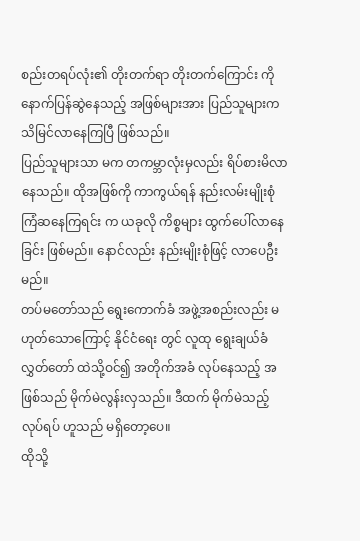စည်းတရပ်လုံး၏ တိုးတက်ရာ တိုးတက်ကြောင်း ကို နောက်ပြန်ဆွဲနေသည့် အဖြစ်များအား ပြည်သူများက သိမြင်လာနေကြပြီ ဖြစ်သည်။
ပြည်သူများသာ မက တကမ္ဘာလုံးမှလည်း ရိပ်စားမိလာနေသည်။ ထိုအဖြစ်ကို ကာကွယ်ရန် နည်းလမ်းမျိုးစုံ ကြံဆနေကြရင်း က ယခုလို ကိစ္စများ ထွက်ပေါ်လာနေခြင်း ဖြစ်မည်။ နောင်လည်း နည်းမျိုးစုံဖြင့် လာပေဦးမည်။
တပ်မတော်သည် ရွေးကောက်ခံ အဖွဲ့အစည်းလည်း မဟုတ်သောကြောင့် နိုင်ငံရေး တွင် လူထု ရွေးချယ်ခံ လွှတ်တော် ထဲသို့ဝင်၍ အတိုက်အခံ လုပ်နေသည့် အဖြစ်သည် မိုက်မဲလွန်းလှသည်။ ဒီထက် မိုက်မဲသည့် လုပ်ရပ် ဟူသည် မရှိတော့ပေ။
ထိုသို့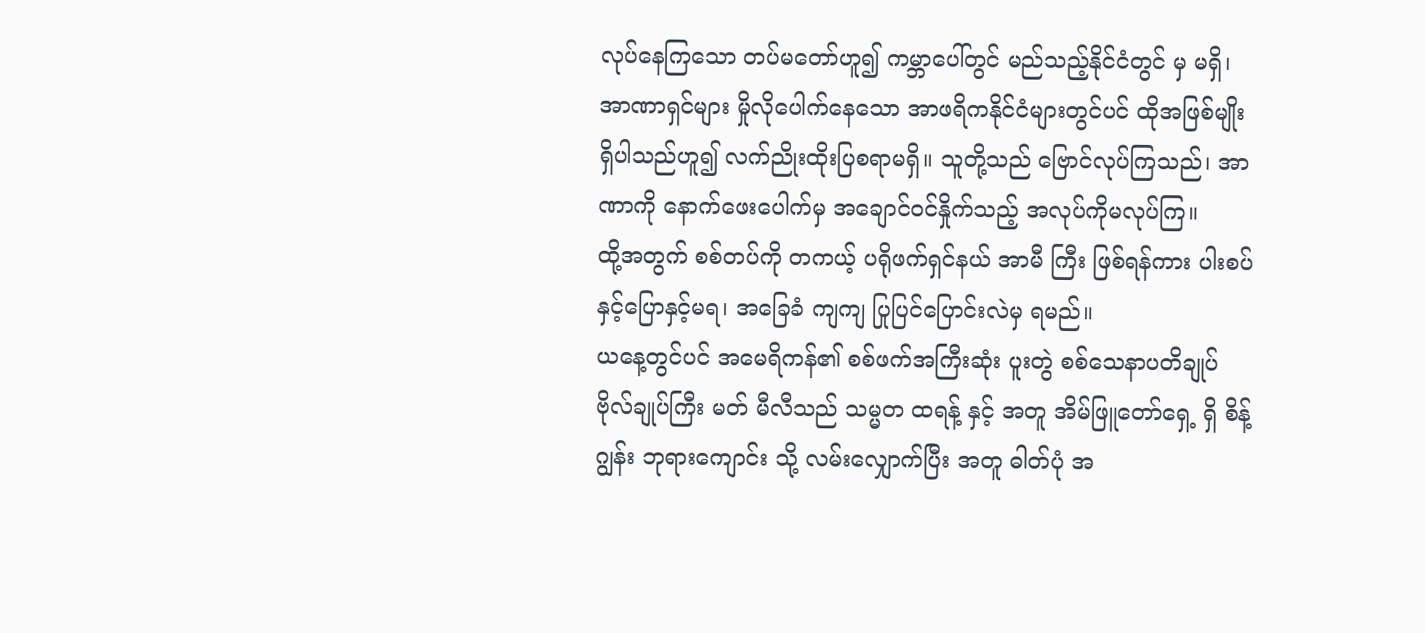လုပ်နေကြသော တပ်မတော်ဟူ၍ ကမ္ဘာပေါ်တွင် မည်သည့်နိုင်ငံတွင် မှ မရှိ၊ အာဏာရှင်များ မှိုလိုပေါက်နေသော အာဖရိကနိုင်ငံများတွင်ပင် ထိုအဖြစ်မျိုး ရှိပါသည်ဟူ၍ လက်ညိုးထိုးပြစရာမရှိ။ သူတို့သည် ဗြောင်လုပ်ကြသည်၊ အာဏာကို နောက်ဖေးပေါက်မှ အချောင်ဝင်နှိုက်သည့် အလုပ်ကိုမလုပ်ကြ။
ထို့အတွက် စစ်တပ်ကို တကယ့် ပရိုဖက်ရှင်နယ် အာမီ ကြီး ဖြစ်ရန်ကား ပါးစပ်နှင့်ပြောနှင့်မရ၊ အခြေခံ ကျကျ ပြုပြင်ပြောင်းလဲမှ ရမည်။
ယနေ့တွင်ပင် အမေရိကန်၏ စစ်ဖက်အကြီးဆုံး ပူးတွဲ စစ်သေနာပတိချုပ် ဗိုလ်ချုပ်ကြီး မတ် မီလီသည် သမ္မတ ထရန့် နှင့် အတူ အိမ်ဖြူတော်ရှေ့ ရှိ စိန့်ဂျွန်း ဘုရားကျောင်း သို့ လမ်းလျှောက်ပြီး အတူ ဓါတ်ပုံ အ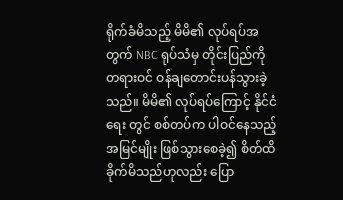ရိုက်ခံမိသည့် မိမိ၏ လုပ်ရပ်အတွက် NBC ရုပ်သံမှ တိုင်းပြည်ကို တရားဝင် ဝန်ချတောင်းပန်သွားခဲ့သည်။ မိမိ၏ လုပ်ရပ်ကြောင့် နိုင်ငံရေး တွင် စစ်တပ်က ပါဝင်နေသည့် အမြင်မျိုး ဖြစ်သွားစေခဲ့၍ စိတ်ထိခိုက်မိသည်ဟုလည်း ပြော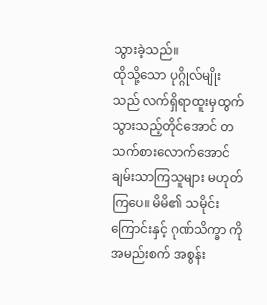သွားခဲ့သည်။
ထိုသို့သော ပုဂ္ဂိုလ်မျိုးသည် လက်ရှိရာထူးမှထွက်သွားသည့်တိုင်အောင် တသက်စားလောက်အောင် ချမ်းသာကြသူများ မဟုတ်ကြပေ။ မိမိ၏ သမိုင်းကြောင်းနှင့် ဂုဏ်သိက္ခာ ကို အမည်းစက် အစွန်း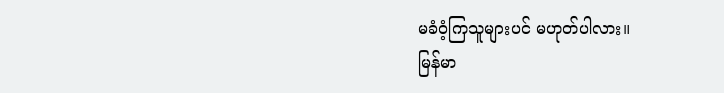မခံဝံ့ကြသူများပင် မဟုတ်ပါလား။
မြန်မာ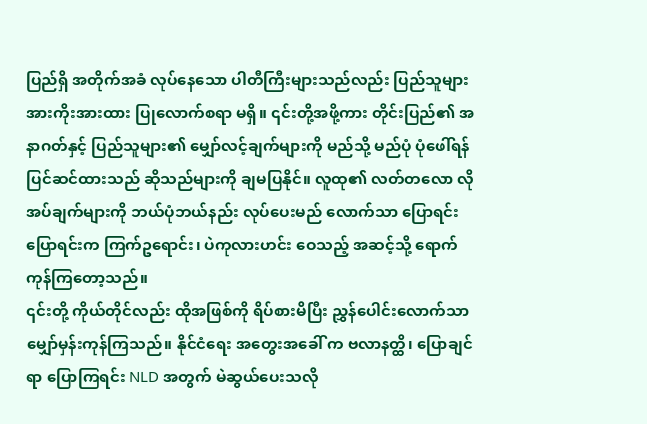ပြည်ရှိ အတိုက်အခံ လုပ်နေသော ပါတီကြီးများသည်လည်း ပြည်သူများ အားကိုးအားထား ပြုလောက်စရာ မရှိ။ ၎င်းတို့အဖို့ကား တိုင်းပြည်၏ အနာဂတ်နှင့် ပြည်သူများ၏ မျှော်လင့်ချက်များကို မည်သို့ မည်ပုံ ပုံဖေါ်ရန် ပြင်ဆင်ထားသည် ဆိုသည်များကို ချမပြနိုင်။ လူထု၏ လတ်တလော လိုအပ်ချက်များကို ဘယ်ပုံဘယ်နည်း လုပ်ပေးမည် လောက်သာ ပြောရင်း ပြောရင်းက ကြက်ဥရောင်း၊ ပဲကုလားဟင်း ဝေသည့် အဆင့်သို့ ရောက်ကုန်ကြတော့သည်။
၎င်းတို့ ကိုယ်တိုင်လည်း ထိုအဖြစ်ကို ရိပ်စားမိပြီး ညွှန်ပေါင်းလောက်သာ မျှော်မှန်းကုန်ကြသည်။ နိုင်ငံရေး အတွေးအခေါ် က ဗလာနတ္ထိ၊ ပြောချင်ရာ ပြောကြရင်း NLD အတွက် မဲဆွယ်ပေးသလို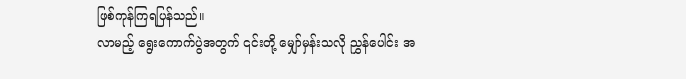ဖြစ်ကုန်ကြရပြန်သည်။
လာမည့် ရွေးကောက်ပွဲအတွက် ၎င်းတို့ မျှော်မှန်းသလို ညွှန်ပေါင်း အ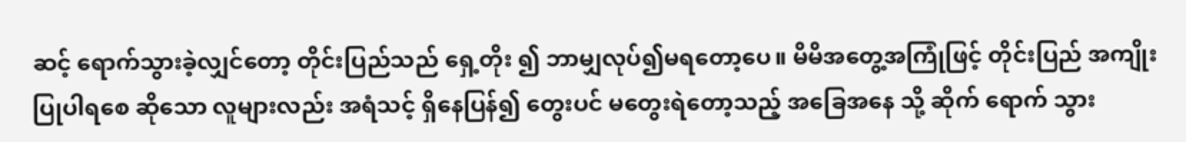ဆင့် ရောက်သွားခဲ့လျှင်တော့ တိုင်းပြည်သည် ရှေ့တိုး ၍ ဘာမျှလုပ်၍မရတော့ပေ။ မိမိအတွေ့အကြုံဖြင့် တိုင်းပြည် အကျိုးပြုပါရစေ ဆိုသော လူများလည်း အရံသင့် ရှိနေပြန်၍ တွေးပင် မတွေးရဲတော့သည့် အခြေအနေ သို့ ဆိုက် ရောက် သွား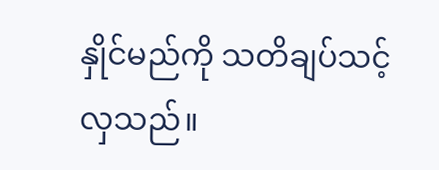နှိုင်မည်ကို သတိချပ်သင့်လှသည်။